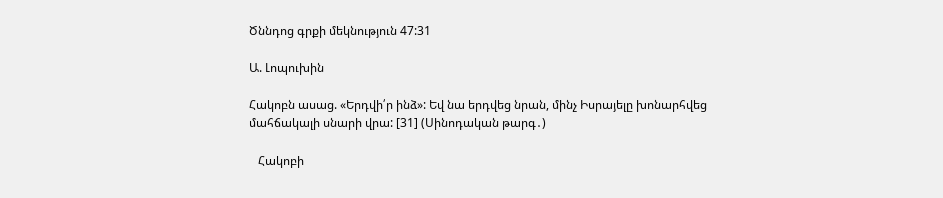Ծննդոց գրքի մեկնություն 47:31

Ա. Լոպուխին

Հակոբն ասաց. «Երդվի՛ր ինձ»: Եվ նա երդվեց նրան, մինչ Իսրայելը խոնարհվեց մահճակալի սնարի վրա: [31] (Սինոդական թարգ․)

   Հակոբի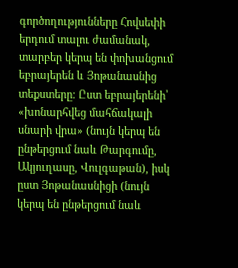գործողությունները Հովսեփի երդում տալու ժամանակ, տարբեր կերպ են փոխանցում եբրայերեն և Յոթանասնից տեքստերը։ Ըստ եբրայերենի՝ «խոնարհվեց մահճակալի սնարի վրա» (նույն կերպ են ընթերցում նաև Թարգումը, Ակյուղասը, Վուլգաթան), իսկ ըստ Յոթանասնիցի (նույն կերպ են ընթերցում նաև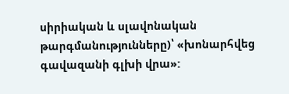սիրիական և սլավոնական թարգմանությունները)՝ «խոնարհվեց գավազանի գլխի վրա»: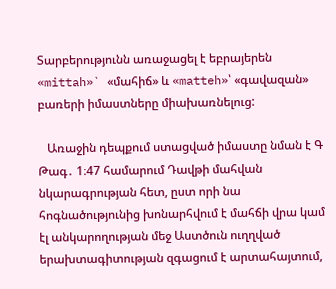Տարբերությունն առաջացել է եբրայերեն «mittah»` «մահիճ» և «matteh»՝ «գավազան» բառերի իմաստները միախառնելուց:

   Առաջին դեպքում ստացված իմաստը նման է Գ Թագ․ 1։47 համարում Դավթի մահվան նկարագրության հետ, ըստ որի նա հոգնածությունից խոնարհվում է մահճի վրա կամ էլ անկարողության մեջ Աստծուն ուղղված երախտագիտության զգացում է արտահայտում,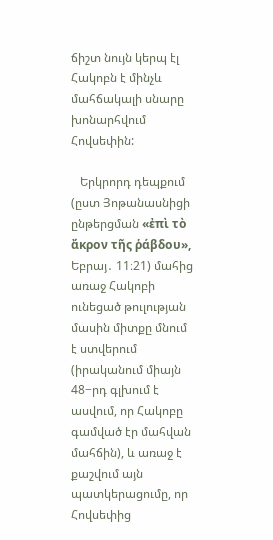ճիշտ նույն կերպ էլ Հակոբն է մինչև մահճակալի սնարը խոնարհվում Հովսեփին:

   Երկրորդ դեպքում (ըստ Յոթանասնիցի ընթերցման «ἐπὶ τὸ ἄκρον τῆς ῥάβδου», Եբրայ․ 11։21) մահից առաջ Հակոբի ունեցած թուլության մասին միտքը մնում է ստվերում (իրականում միայն 48−րդ գլխում է ասվում, որ Հակոբը գամված էր մահվան մահճին), և առաջ է քաշվում այն պատկերացումը, որ Հովսեփից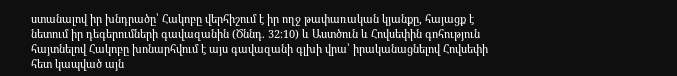ստանալով իր խնդրածը՝ Հակոբը վերհիշում է իր ողջ թափառական կյանքը, հայացք է նետում իր դեգերումների գավազանին (Ծննդ. 32։10) և Աստծուն և Հովսեփին գոհություն հայտնելով Հակոբը խոնարհվում է այս գավազանի գլխի վրա՝ իրականացնելով Հովսեփի հետ կապված այն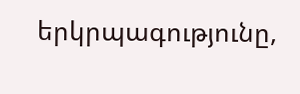երկրպագությունը,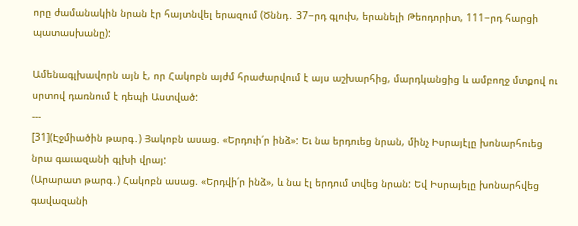որը ժամանակին նրան էր հայտնվել երազում (Ծննդ․ 37−րդ գլուխ, երանելի Թեոդորիտ, 111−րդ հարցի պատասխանը):

Ամենագլխավորն այն է, որ Հակոբն այժմ հրաժարվում է այս աշխարհից, մարդկանցից և ամբողջ մտքով ու սրտով դառնում է դեպի Աստված:
---
[31](Էջմիածին թարգ․) Յակոբն ասաց. «Երդուի՛ր ինձ»: Եւ նա երդուեց նրան, մինչ Իսրայէլը խոնարհուեց նրա գաւազանի գլխի վրայ:
(Արարատ թարգ․) Հակոբն ասաց. «Երդվի՛ր ինձ», և նա էլ երդում տվեց նրան: Եվ Իսրայելը խոնարհվեց գավազանի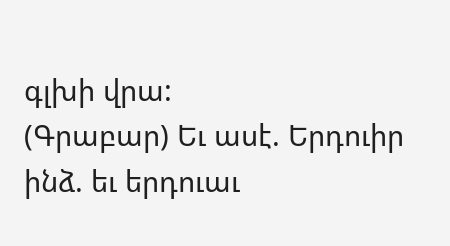գլխի վրա:
(Գրաբար) Եւ ասէ. Երդուիր ինձ. եւ երդուաւ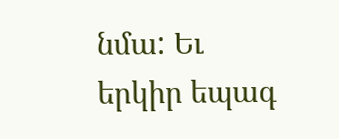նմա: Եւ երկիր եպագ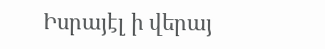Իսրայէլ ի վերայ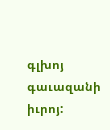գլխոյ գաւազանի իւրոյ: